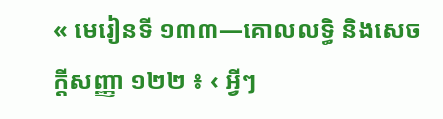« មេរៀនទី ១៣៣—គោលលទ្ធិ និងសេចក្តីសញ្ញា ១២២ ៖ ‹ អ្វីៗ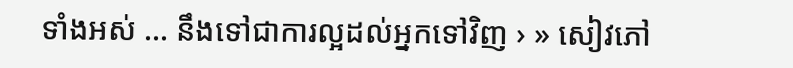ទាំងអស់ … នឹងទៅជាការល្អដល់អ្នកទៅវិញ › » សៀវភៅ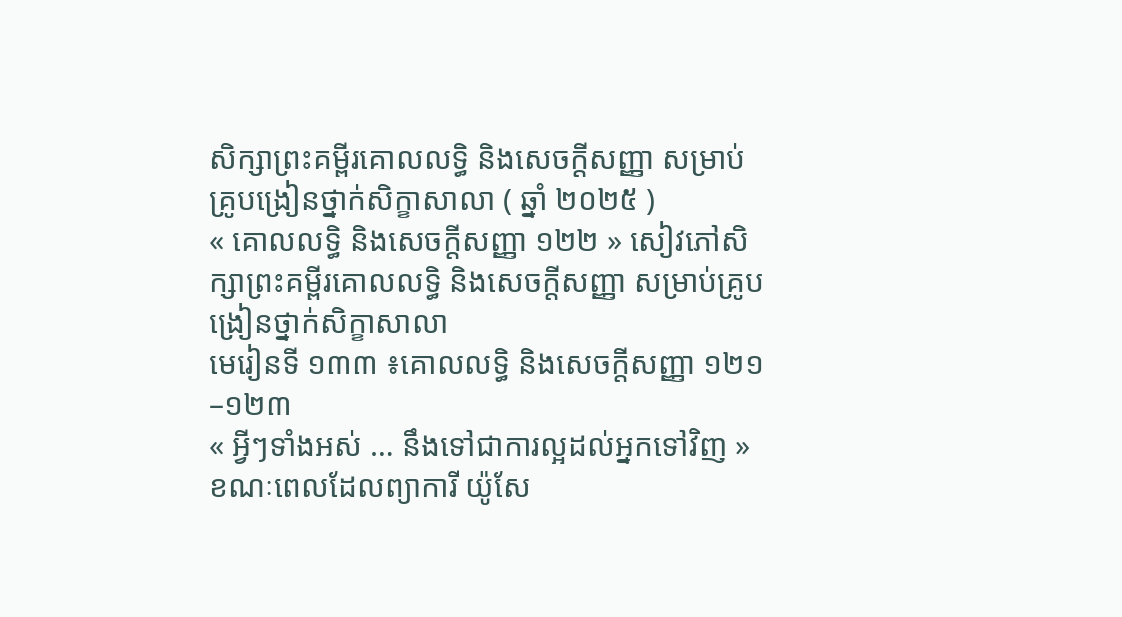សិក្សាព្រះគម្ពីរគោលលទ្ធិ និងសេចក្ដីសញ្ញា សម្រាប់គ្រូបង្រៀនថ្នាក់សិក្ខាសាលា ( ឆ្នាំ ២០២៥ )
« គោលលទ្ធិ និងសេចក្តីសញ្ញា ១២២ » សៀវភៅសិក្សាព្រះគម្ពីរគោលលទ្ធិ និងសេចក្ដីសញ្ញា សម្រាប់គ្រូបង្រៀនថ្នាក់សិក្ខាសាលា
មេរៀនទី ១៣៣ ៖គោលលទ្ធិ និងសេចក្តីសញ្ញា ១២១–១២៣
« អ្វីៗទាំងអស់ … នឹងទៅជាការល្អដល់អ្នកទៅវិញ »
ខណៈពេលដែលព្យាការី យ៉ូសែ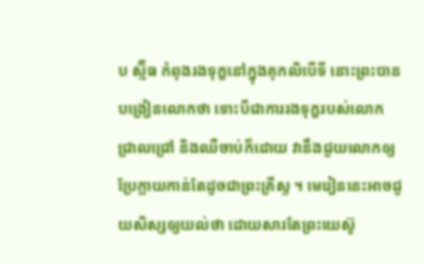ប ស្ម៊ីធ កំពុងរងទុក្ខនៅក្នុងគុកលិបើទី នោះព្រះបានបង្រៀនលោកថា ទោះបីជាការរងទុក្ខរបស់លោកជ្រាលជ្រៅ និងឈឺចាប់ក៏ដោយ វានឹងជួយលោកឲ្យប្រែក្លាយកាន់តែដូចជាព្រះគ្រីស្ទ ។ មេរៀននេះអាចជួយសិស្សឲ្យយល់ថា ដោយសារតែព្រះយេស៊ូ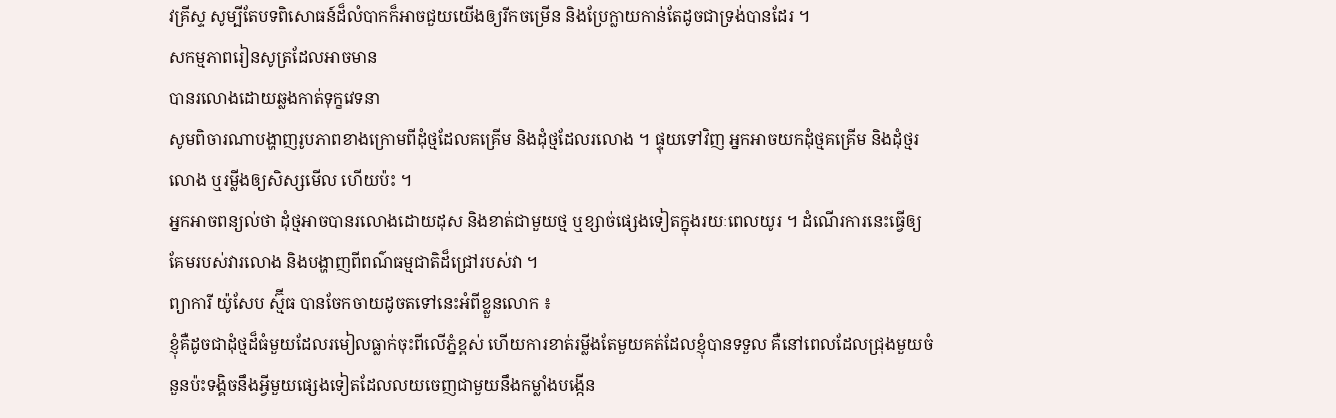វគ្រីស្ទ សូម្បីតែបទពិសោធន៍ដ៏លំបាកក៏អាចជួយយើងឲ្យរីកចម្រើន និងប្រែក្លាយកាន់តែដូចជាទ្រង់បានដែរ ។
សកម្មភាពរៀនសូត្រដែលអាចមាន
បានរលោងដោយឆ្លងកាត់ទុក្ខវេទនា
សូមពិចារណាបង្ហាញរូបភាពខាងក្រោមពីដុំថ្មដែលគគ្រើម និងដុំថ្មដែលរលោង ។ ផ្ទុយទៅវិញ អ្នកអាចយកដុំថ្មគគ្រើម និងដុំថ្មរលោង ឬរម្លីងឲ្យសិស្សមើល ហើយប៉ះ ។
អ្នកអាចពន្យល់ថា ដុំថ្មអាចបានរលោងដោយដុស និងខាត់ជាមួយថ្ម ឬខ្សាច់ផ្សេងទៀតក្នុងរយៈពេលយូរ ។ ដំណើរការនេះធ្វើឲ្យគែមរបស់វារលោង និងបង្ហាញពីពណ៌ធម្មជាតិដ៏ជ្រៅរបស់វា ។
ព្យាការី យ៉ូសែប ស្ម៊ីធ បានចែកចាយដូចតទៅនេះអំពីខ្លួនលោក ៖
ខ្ញុំគឺដូចជាដុំថ្មដ៏ធំមួយដែលរមៀលធ្លាក់ចុះពីលើភ្នំខ្ពស់ ហើយការខាត់រម្លីងតែមួយគត់ដែលខ្ញុំបានទទួល គឺនៅពេលដែលជ្រុងមួយចំនួនប៉ះទង្គិចនឹងអ្វីមួយផ្សេងទៀតដែលលយចេញជាមួយនឹងកម្លាំងបង្កើន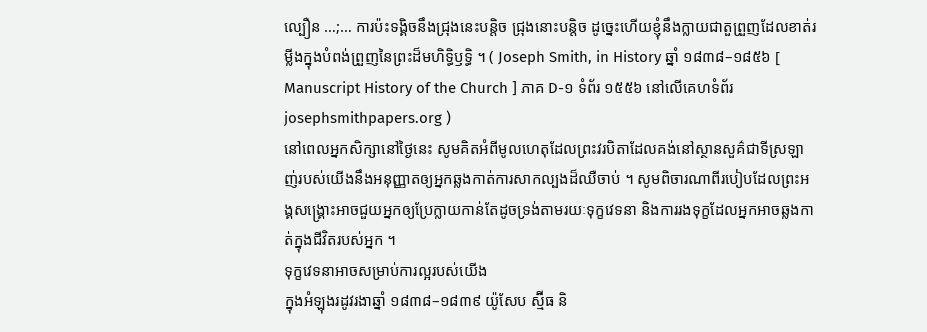ល្បឿន …;… ការប៉ះទង្គិចនឹងជ្រុងនេះបន្តិច ជ្រុងនោះបន្តិច ដូច្នេះហើយខ្ញុំនឹងក្លាយជាតួព្រួញដែលខាត់រម្លីងក្នុងបំពង់ព្រួញនៃព្រះដ៏មហិទ្ធិឫទ្ធិ ។ ( Joseph Smith, in History ឆ្នាំ ១៨៣៨–១៨៥៦ [ Manuscript History of the Church ] ភាគ D-១ ទំព័រ ១៥៥៦ នៅលើគេហទំព័រ josephsmithpapers.org )
នៅពេលអ្នកសិក្សានៅថ្ងៃនេះ សូមគិតអំពីមូលហេតុដែលព្រះវរបិតាដែលគង់នៅស្ថានសួគ៌ជាទីស្រឡាញ់របស់យើងនឹងអនុញ្ញាតឲ្យអ្នកឆ្លងកាត់ការសាកល្បងដ៏ឈឺចាប់ ។ សូមពិចារណាពីរបៀបដែលព្រះអង្គសង្គ្រោះអាចជួយអ្នកឲ្យប្រែក្លាយកាន់តែដូចទ្រង់តាមរយៈទុក្ខវេទនា និងការរងទុក្ខដែលអ្នកអាចឆ្លងកាត់ក្នុងជីវិតរបស់អ្នក ។
ទុក្ខវេទនាអាចសម្រាប់ការល្អរបស់យើង
ក្នុងអំឡុងរដូវរងាឆ្នាំ ១៨៣៨–១៨៣៩ យ៉ូសែប ស្ម៊ីធ និ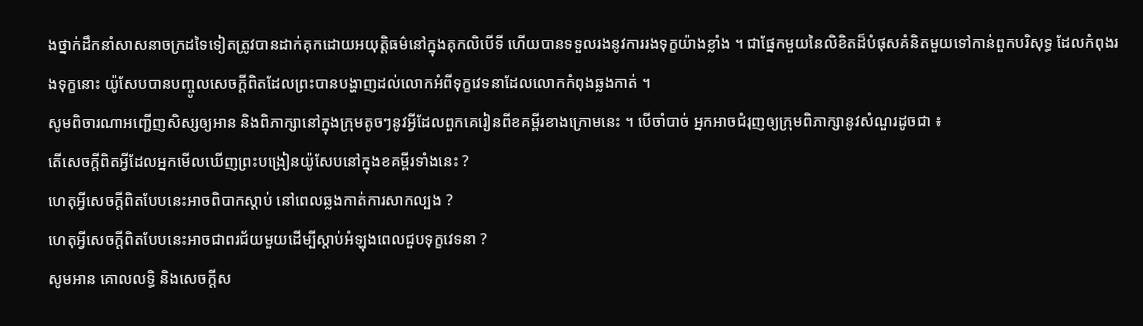ងថ្នាក់ដឹកនាំសាសនាចក្រដទៃទៀតត្រូវបានដាក់គុកដោយអយុត្តិធម៌នៅក្នុងគុកលិបើទី ហើយបានទទួលរងនូវការរងទុក្ខយ៉ាងខ្លាំង ។ ជាផ្នែកមួយនៃលិខិតដ៏បំផុសគំនិតមួយទៅកាន់ពួកបរិសុទ្ធ ដែលកំពុងរងទុក្ខនោះ យ៉ូសែបបានបញ្ចូលសេចក្ដីពិតដែលព្រះបានបង្ហាញដល់លោកអំពីទុក្ខវេទនាដែលលោកកំពុងឆ្លងកាត់ ។
សូមពិចារណាអញ្ជើញសិស្សឲ្យអាន និងពិភាក្សានៅក្នុងក្រុមតូចៗនូវអ្វីដែលពួកគេរៀនពីខគម្ពីរខាងក្រោមនេះ ។ បើចាំបាច់ អ្នកអាចជំរុញឲ្យក្រុមពិភាក្សានូវសំណួរដូចជា ៖
តើសេចក្តីពិតអ្វីដែលអ្នកមើលឃើញព្រះបង្រៀនយ៉ូសែបនៅក្នុងខគម្ពីរទាំងនេះ ?
ហេតុអ្វីសេចក្ដីពិតបែបនេះអាចពិបាកស្តាប់ នៅពេលឆ្លងកាត់ការសាកល្បង ?
ហេតុអ្វីសេចក្ដីពិតបែបនេះអាចជាពរជ័យមួយដើម្បីស្តាប់អំឡុងពេលជួបទុក្ខវេទនា ?
សូមអាន គោលលទ្ធិ និងសេចក្ដីស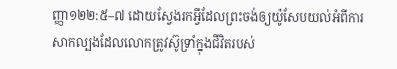ញ្ញា១២២:៥–៧ ដោយស្វែងរកអ្វីដែលព្រះចង់ឲ្យយ៉ូសែបយល់អំពីការសាកល្បងដែលលោកត្រូវស៊ូទ្រាំក្នុងជីវិតរបស់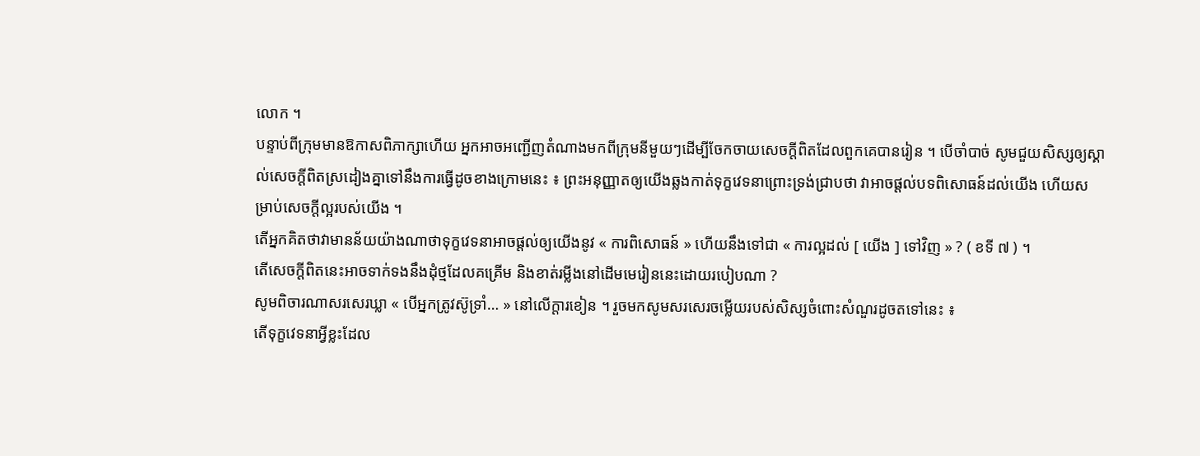លោក ។
បន្ទាប់ពីក្រុមមានឱកាសពិភាក្សាហើយ អ្នកអាចអញ្ជើញតំណាងមកពីក្រុមនីមួយៗដើម្បីចែកចាយសេចក្ដីពិតដែលពួកគេបានរៀន ។ បើចាំបាច់ សូមជួយសិស្សឲ្យស្គាល់សេចក្ដីពិតស្រដៀងគ្នាទៅនឹងការធ្វើដូចខាងក្រោមនេះ ៖ ព្រះអនុញ្ញាតឲ្យយើងឆ្លងកាត់ទុក្ខវេទនាព្រោះទ្រង់ជ្រាបថា វាអាចផ្ដល់បទពិសោធន៍ដល់យើង ហើយសម្រាប់សេចក្តីល្អរបស់យើង ។
តើអ្នកគិតថាវាមានន័យយ៉ាងណាថាទុក្ខវេទនាអាចផ្តល់ឲ្យយើងនូវ « ការពិសោធន៍ » ហើយនឹងទៅជា « ការល្អដល់ [ យើង ] ទៅវិញ » ? ( ខទី ៧ ) ។
តើសេចក្ដីពិតនេះអាចទាក់ទងនឹងដុំថ្មដែលគគ្រើម និងខាត់រម្លីងនៅដើមមេរៀននេះដោយរបៀបណា ?
សូមពិចារណាសរសេរឃ្លា « បើអ្នកត្រូវស៊ូទ្រាំ… » នៅលើក្ដារខៀន ។ រួចមកសូមសរសេរចម្លើយរបស់សិស្សចំពោះសំណួរដូចតទៅនេះ ៖
តើទុក្ខវេទនាអ្វីខ្លះដែល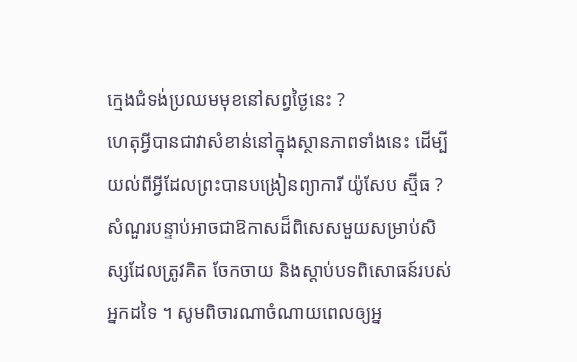ក្មេងជំទង់ប្រឈមមុខនៅសព្វថ្ងៃនេះ ?
ហេតុអ្វីបានជាវាសំខាន់នៅក្នុងស្ថានភាពទាំងនេះ ដើម្បីយល់ពីអ្វីដែលព្រះបានបង្រៀនព្យាការី យ៉ូសែប ស្ម៊ីធ ?
សំណួរបន្ទាប់អាចជាឱកាសដ៏ពិសេសមួយសម្រាប់សិស្សដែលត្រូវគិត ចែកចាយ និងស្តាប់បទពិសោធន៍របស់អ្នកដទៃ ។ សូមពិចារណាចំណាយពេលឲ្យអ្ន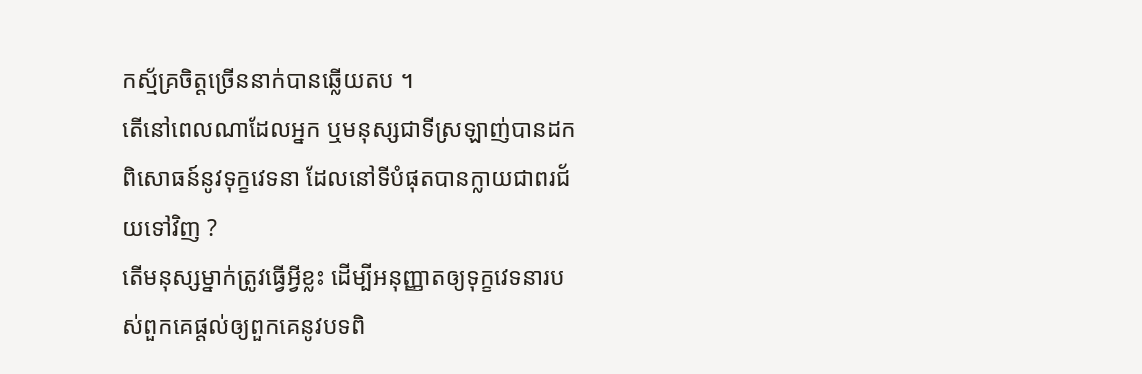កស្ម័គ្រចិត្តច្រើននាក់បានឆ្លើយតប ។
តើនៅពេលណាដែលអ្នក ឬមនុស្សជាទីស្រឡាញ់បានដកពិសោធន៍នូវទុក្ខវេទនា ដែលនៅទីបំផុតបានក្លាយជាពរជ័យទៅវិញ ?
តើមនុស្សម្នាក់ត្រូវធ្វើអ្វីខ្លះ ដើម្បីអនុញ្ញាតឲ្យទុក្ខវេទនារបស់ពួកគេផ្ដល់ឲ្យពួកគេនូវបទពិ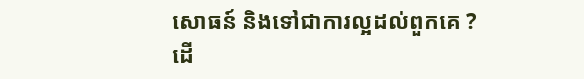សោធន៍ និងទៅជាការល្អដល់ពួកគេ ?
ដើ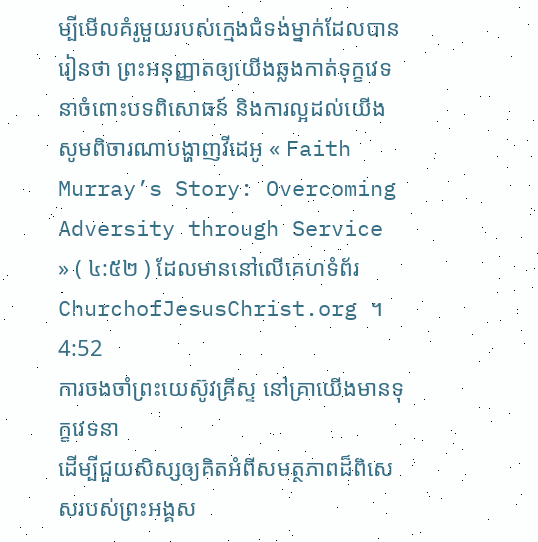ម្បីមើលគំរូមួយរបស់ក្មេងជំទង់ម្នាក់ដែលបានរៀនថា ព្រះអនុញ្ញាតឲ្យយើងឆ្លងកាត់ទុក្ខវេទនាចំពោះបទពិសោធន៍ និងការល្អដល់យើង សូមពិចារណាបង្ហាញវីដេអូ « Faith Murray’s Story: Overcoming Adversity through Service » ( ៤:៥២ ) ដែលមាននៅលើគេហទំព័រ ChurchofJesusChrist.org ។
4:52
ការចងចាំព្រះយេស៊ូវគ្រីស្ទ នៅគ្រាយើងមានទុក្ខវេទនា
ដើម្បីជួយសិស្សឲ្យគិតអំពីសមត្ថភាពដ៏ពិសេសរបស់ព្រះអង្គស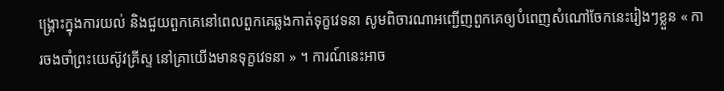ង្គ្រោះក្នុងការយល់ និងជួយពួកគេនៅពេលពួកគេឆ្លងកាត់ទុក្ខវេទនា សូមពិចារណាអញ្ជើញពួកគេឲ្យបំពេញសំណៅចែកនេះរៀងៗខ្លួន « ការចងចាំព្រះយេស៊ូវគ្រីស្ទ នៅគ្រាយើងមានទុក្ខវេទនា » ។ ការណ៍នេះអាច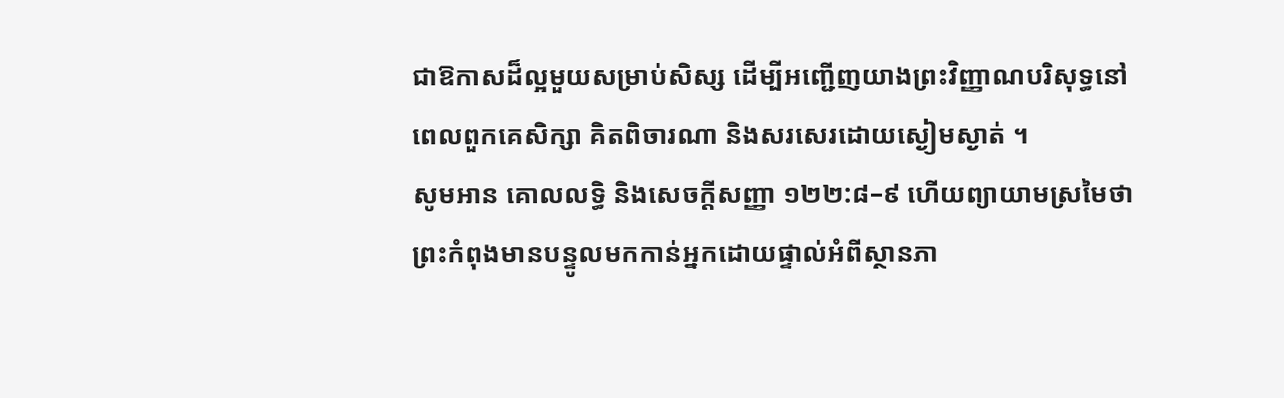ជាឱកាសដ៏ល្អមួយសម្រាប់សិស្ស ដើម្បីអញ្ជើញយាងព្រះវិញ្ញាណបរិសុទ្ធនៅពេលពួកគេសិក្សា គិតពិចារណា និងសរសេរដោយស្ងៀមស្ងាត់ ។
សូមអាន គោលលទ្ធិ និងសេចក្ដីសញ្ញា ១២២:៨–៩ ហើយព្យាយាមស្រមៃថា ព្រះកំពុងមានបន្ទូលមកកាន់អ្នកដោយផ្ទាល់អំពីស្ថានភា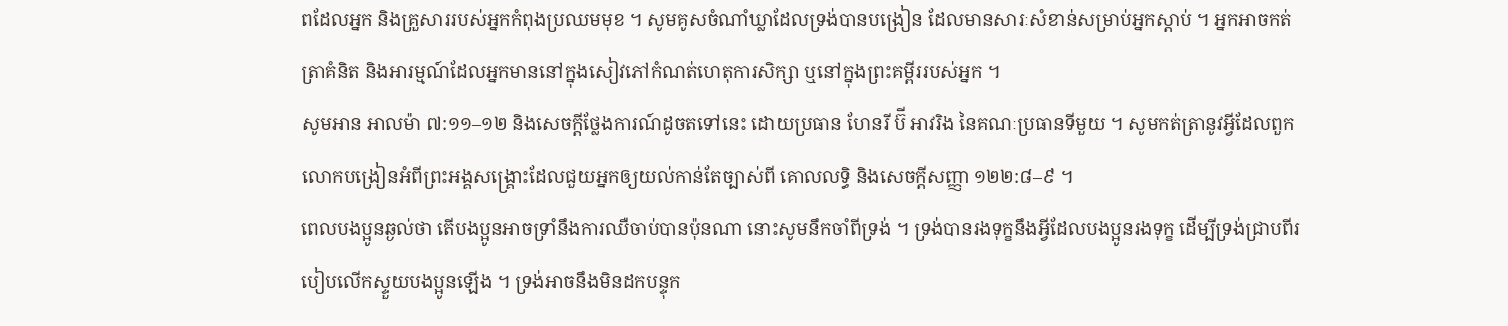ពដែលអ្នក និងគ្រួសាររបស់អ្នកកំពុងប្រឈមមុខ ។ សូមគូសចំណាំឃ្លាដែលទ្រង់បានបង្រៀន ដែលមានសារៈសំខាន់សម្រាប់អ្នកស្ដាប់ ។ អ្នកអាចកត់ត្រាគំនិត និងអារម្មណ៍ដែលអ្នកមាននៅក្នុងសៀវភៅកំណត់ហេតុការសិក្សា ឬនៅក្នុងព្រះគម្ពីររបស់អ្នក ។
សូមអាន អាលម៉ា ៧:១១–១២ និងសេចក្តីថ្លែងការណ៍ដូចតទៅនេះ ដោយប្រធាន ហែនរី ប៊ី អាវរិង នៃគណៈប្រធានទីមួយ ។ សូមកត់ត្រានូវអ្វីដែលពួកលោកបង្រៀនអំពីព្រះអង្គសង្គ្រោះដែលជួយអ្នកឲ្យយល់កាន់តែច្បាស់ពី គោលលទ្ធិ និងសេចក្ដីសញ្ញា ១២២:៨–៩ ។
ពេលបងប្អូនឆ្ងល់ថា តើបងប្អូនអាចទ្រាំនឹងការឈឺចាប់បានប៉ុនណា នោះសូមនឹកចាំពីទ្រង់ ។ ទ្រង់បានរងទុក្ខនឹងអ្វីដែលបងប្អូនរងទុក្ខ ដើម្បីទ្រង់ជ្រាបពីរបៀបលើកស្ទួយបងប្អូនឡើង ។ ទ្រង់អាចនឹងមិនដកបន្ទុក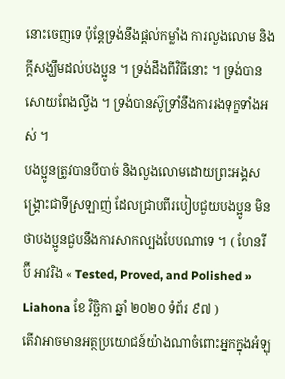នោះចេញទេ ប៉ុន្ដែទ្រង់នឹងផ្ដល់កម្លាំង ការលួងលោម និងក្ដីសង្ឃឹមដល់បងប្អូន ។ ទ្រង់ដឹងពីវិធីនោះ ។ ទ្រង់បានសោយពែងល្វីង ។ ទ្រង់បានស៊ូទ្រាំនឹងការរងទុក្ខទាំងអស់ ។
បងប្អូនត្រូវបានបីបាច់ និងលួងលោមដោយព្រះអង្គសង្គ្រោះជាទីស្រឡាញ់ ដែលជ្រាបពីរបៀបជួយបងប្អូន មិនថាបងប្អូនជួបនឹងការសាកល្បងបែបណាទេ ។ ( ហែនរី ប៊ី អាវរិង « Tested, Proved, and Polished » Liahona ខែ វិច្ឆិកា ឆ្នាំ ២០២០ ទំព័រ ៩៧ )
តើវាអាចមានអត្ថប្រយោជន៍យ៉ាងណាចំពោះអ្នកក្នុងអំឡុ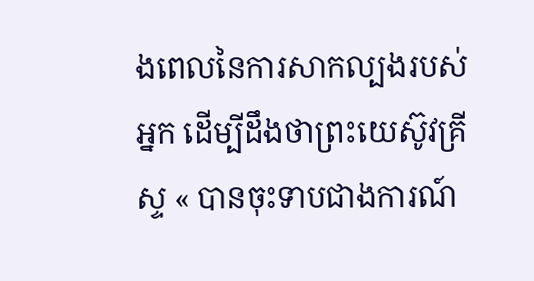ងពេលនៃការសាកល្បងរបស់អ្នក ដើម្បីដឹងថាព្រះយេស៊ូវគ្រីស្ទ « បានចុះទាបជាងការណ៍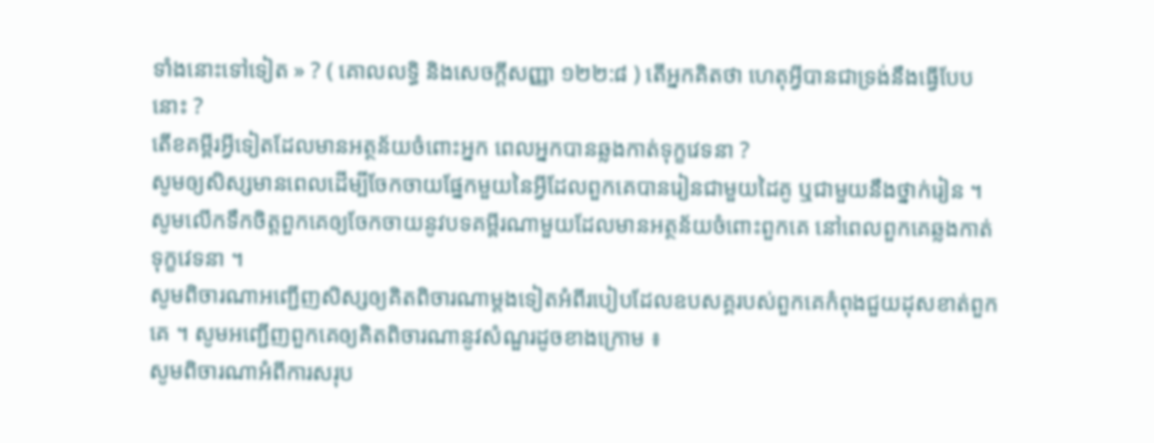ទាំងនោះទៅទៀត » ? ( គោលលទ្ធិ និងសេចក្ដីសញ្ញា ១២២:៨ ) តើអ្នកគិតថា ហេតុអ្វីបានជាទ្រង់នឹងធ្វើបែបនោះ ?
តើខគម្ពីរអ្វីទៀតដែលមានអត្ថន័យចំពោះអ្នក ពេលអ្នកបានឆ្លងកាត់ទុក្ខវេទនា ?
សូមឲ្យសិស្សមានពេលដើម្បីចែកចាយផ្នែកមួយនៃអ្វីដែលពួកគេបានរៀនជាមួយដៃគូ ឬជាមួយនឹងថ្នាក់រៀន ។ សូមលើកទឹកចិត្តពួកគេឲ្យចែកចាយនូវបទគម្ពីរណាមួយដែលមានអត្ថន័យចំពោះពួកគេ នៅពេលពួកគេឆ្លងកាត់ទុក្ខវេទនា ។
សូមពិចារណាអញ្ជើញសិស្សឲ្យគិតពិចារណាម្ដងទៀតអំពីរបៀបដែលឧបសគ្គរបស់ពួកគេកំពុងជួយដុសខាត់ពួកគេ ។ សូមអញ្ជើញពួកគេឲ្យគិតពិចារណានូវសំណួរដូចខាងក្រោម ៖
សូមពិចារណាអំពីការសរុប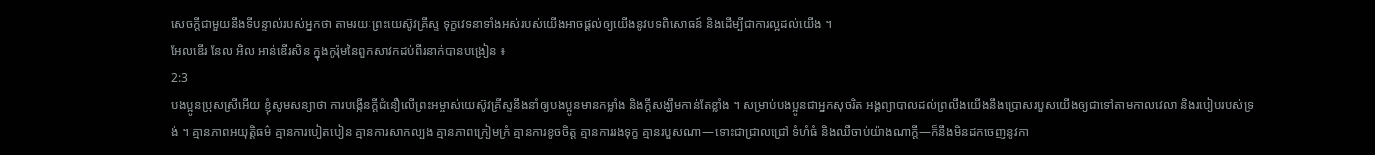សេចក្តីជាមួយនឹងទីបន្ទាល់របស់អ្នកថា តាមរយៈព្រះយេស៊ូវគ្រីស្ទ ទុក្ខវេទនាទាំងអស់របស់យើងអាចផ្ដល់ឲ្យយើងនូវបទពិសោធន៍ និងដើម្បីជាការល្អដល់យើង ។
អែលឌើរ នែល អិល អាន់ឌើរសិន ក្នុងកូរ៉ុមនៃពួកសាវកដប់ពីរនាក់បានបង្រៀន ៖
2:3
បងប្អូនប្រុសស្រីអើយ ខ្ញុំសូមសន្យាថា ការបង្កើនក្ដីជំនឿលើព្រះអម្ចាស់យេស៊ូវគ្រីស្ទនឹងនាំឲ្យបងប្អូនមានកម្លាំង និងក្ដីសង្ឃឹមកាន់តែខ្លាំង ។ សម្រាប់បងប្អូនជាអ្នកសុចរិត អង្គព្យាបាលដល់ព្រលឹងយើងនឹងប្រោសរបួសយើងឲ្យជាទៅតាមកាលវេលា និងរបៀបរបស់ទ្រង់ ។ គ្មានភាពអយុត្តិធម៌ គ្មានការបៀតបៀន គ្មានការសាកល្បង គ្មានភាពក្រៀមក្រំ គ្មានការខូចចិត្ត គ្មានការរងទុក្ខ គ្មានរបួសណា—ទោះជាជ្រាលជ្រៅ ទំហំធំ និងឈឺចាប់យ៉ាងណាក្ដី—ក៏នឹងមិនដកចេញនូវកា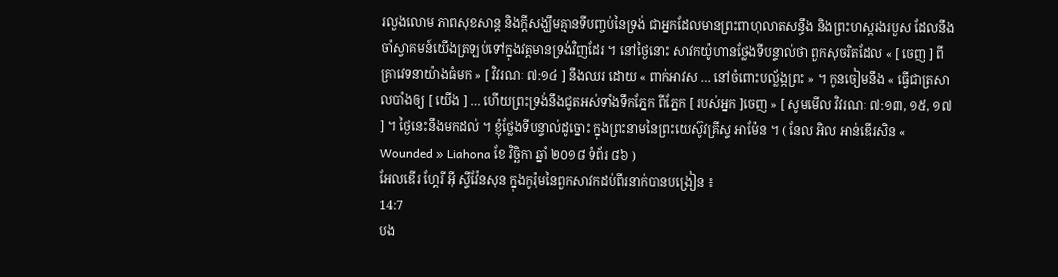រលួងលោម ភាពសុខសាន្ត និងក្ដីសង្ឃឹមគ្មានទីបញ្ចប់នៃទ្រង់ ជាអ្នកដែលមានព្រះពាហុលាតសន្ធឹង និងព្រះហស្ដរងរបួស ដែលនឹងចាំស្វាគមន៍យើងត្រឡប់ទៅក្នុងវត្តមានទ្រង់វិញដែរ ។ នៅថ្ងៃនោះ សាវកយ៉ូហានថ្លែងទីបន្ទាល់ថា ពួកសុចរិតដែល « [ ចេញ ] ពីគ្រាវេទនាយ៉ាងធំមក » [ វិវរណៈ ៧:១៤ ] នឹងឈរ ដោយ « ពាក់អាវស … នៅចំពោះបល្ល័ង្កព្រះ » ។ កូនចៀមនឹង « ធ្វើជាត្រសាលបាំងឲ្យ [ យើង ] … ហើយព្រះទ្រង់នឹងជូតអស់ទាំងទឹកភ្នែក ពីភ្នែក [ របស់អ្នក ]ចេញ » [ សូមមើល វិវរណៈ ៧:១៣, ១៥, ១៧ ] ។ ថ្ងៃនេះនឹងមកដល់ ។ ខ្ញុំថ្លែងទីបន្ទាល់ដូច្នោះ ក្នុងព្រះនាមនៃព្រះយេស៊ូវគ្រីស្ទ អាម៉ែន ។ ( នែល អិល អាន់ឌើរសិន « Wounded » Liahona ខែ វិច្ឆិកា ឆ្នាំ ២០១៨ ទំព័រ ៨៦ )
អែលឌើរ ហ្គែរី អ៊ី ស្ទីវ៉ែនសុន ក្នុងកូរ៉ុមនៃពួកសាវកដប់ពីរនាក់បានបង្រៀន ៖
14:7
បង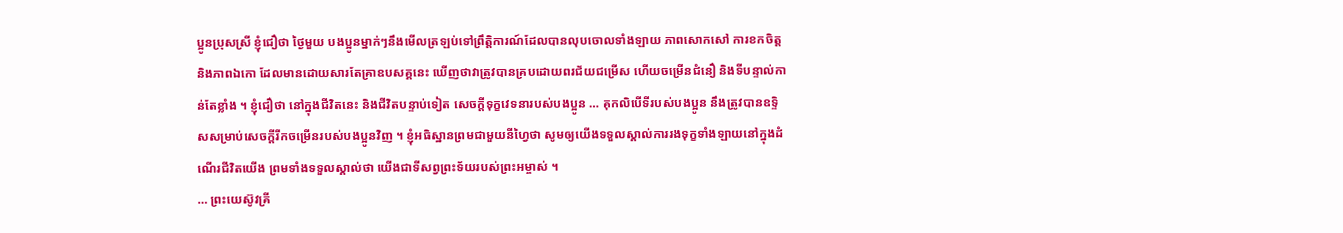ប្អូនប្រុសស្រី ខ្ញុំជឿថា ថ្ងៃមួយ បងប្អូនម្នាក់ៗនឹងមើលត្រឡប់ទៅព្រឹត្តិការណ៍ដែលបានលុបចោលទាំងឡាយ ភាពសោកសៅ ការខកចិត្ត និងភាពឯកោ ដែលមានដោយសារតែគ្រាឧបសគ្គនេះ ឃើញថាវាត្រូវបានគ្របដោយពរជ័យជម្រើស ហើយចម្រើនជំនឿ និងទីបន្ទាល់កាន់តែខ្លាំង ។ ខ្ញុំជឿថា នៅក្នុងជីវិតនេះ និងជីវិតបន្ទាប់ទៀត សេចក្ដីទុក្ខវេទនារបស់បងប្អូន … គុកលិបើទីរបស់បងប្អូន នឹងត្រូវបានឧទ្ទិសសម្រាប់សេចក្ដីរីកចម្រើនរបស់បងប្អូនវិញ ។ ខ្ញុំអធិស្ឋានព្រមជាមួយនីហ្វៃថា សូមឲ្យយើងទទួលស្គាល់ការរងទុក្ខទាំងឡាយនៅក្នុងដំណើរជីវិតយើង ព្រមទាំងទទួលស្គាល់ថា យើងជាទីសព្វព្រះទ័យរបស់ព្រះអម្ចាស់ ។
… ព្រះយេស៊ូវគ្រី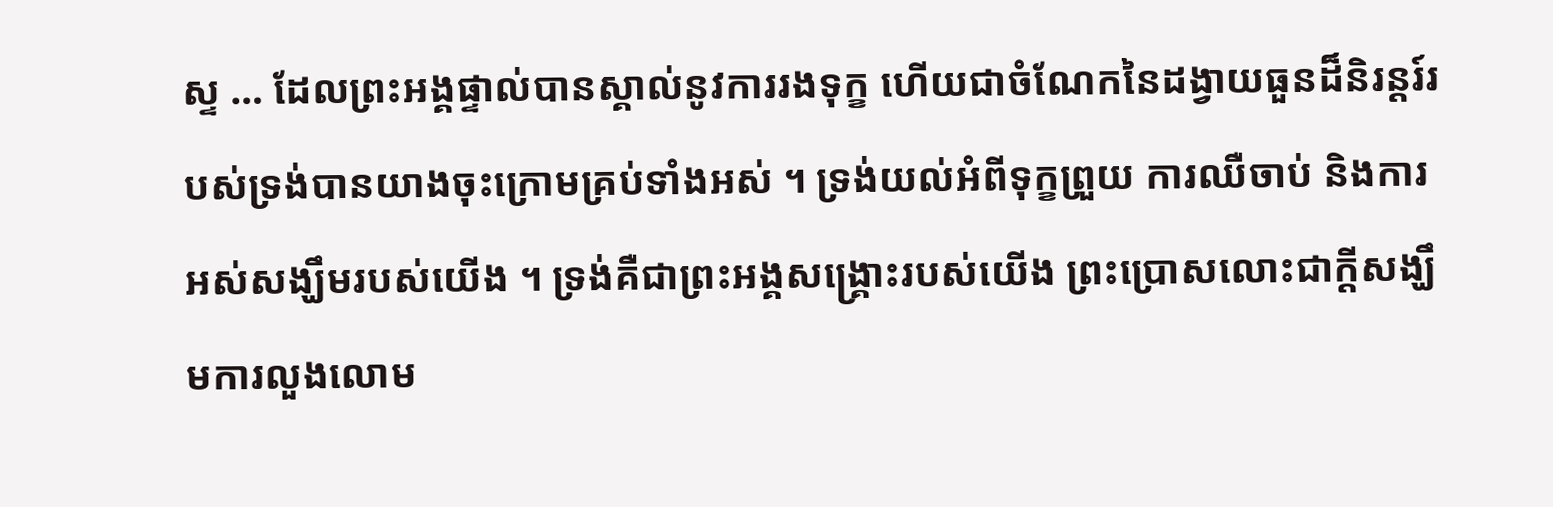ស្ទ … ដែលព្រះអង្គផ្ទាល់បានស្គាល់នូវការរងទុក្ខ ហើយជាចំណែកនៃដង្វាយធួនដ៏និរន្ដរ៍របស់ទ្រង់បានយាងចុះក្រោមគ្រប់ទាំងអស់ ។ ទ្រង់យល់អំពីទុក្ខព្រួយ ការឈឺចាប់ និងការអស់សង្ឃឹមរបស់យើង ។ ទ្រង់គឺជាព្រះអង្គសង្គ្រោះរបស់យើង ព្រះប្រោសលោះជាក្ដីសង្ឃឹមការលួងលោម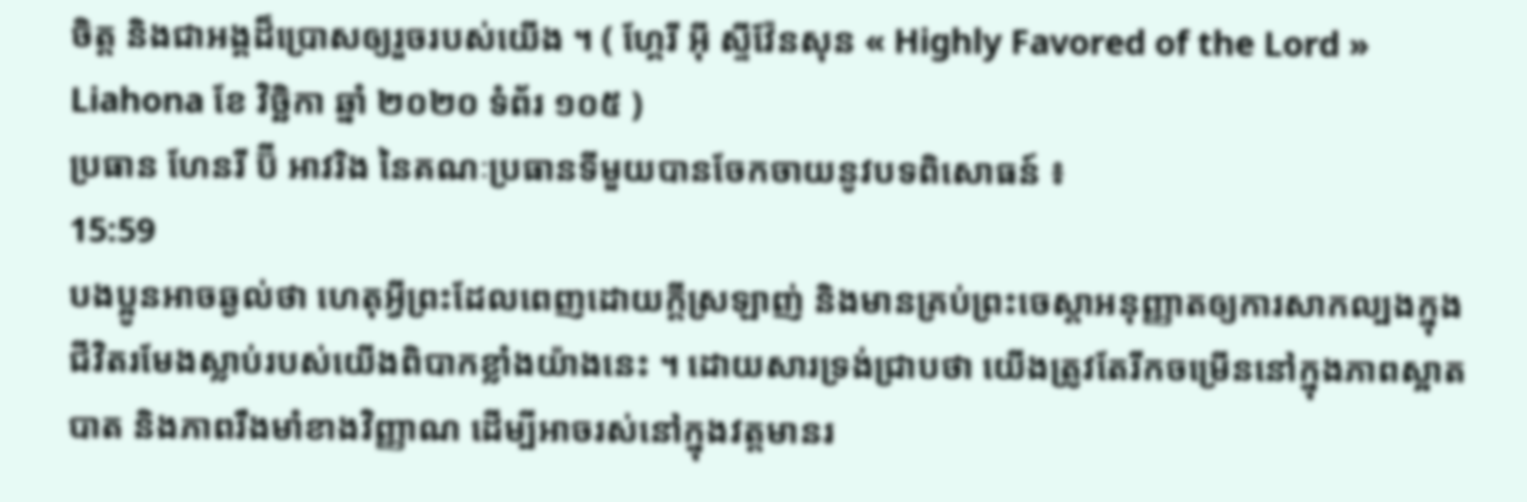ចិត្ត និងជាអង្គដ៏ប្រោសឲ្យរួចរបស់យើង ។ ( ហ្គែរី អ៊ី ស្ទីវ៉ែនសុន « Highly Favored of the Lord » Liahona ខែ វិច្ឆិកា ឆ្នាំ ២០២០ ទំព័រ ១០៥ )
ប្រធាន ហែនរី ប៊ី អាវរិង នៃគណៈប្រធានទីមួយបានចែកចាយនូវបទពិសោធន៍ ៖
15:59
បងប្អូនអាចឆ្ងល់ថា ហេតុអ្វីព្រះដែលពេញដោយក្ដីស្រឡាញ់ និងមានគ្រប់ព្រះចេស្ដាអនុញ្ញាតឲ្យការសាកល្បងក្នុងជីវិតរមែងស្លាប់របស់យើងពិបាកខ្លាំងយ៉ាងនេះ ។ ដោយសារទ្រង់ជ្រាបថា យើងត្រូវតែរីកចម្រើននៅក្នុងភាពស្អាតបាត និងភាពរឹងមាំខាងវិញ្ញាណ ដើម្បីអាចរស់នៅក្នុងវត្តមានរ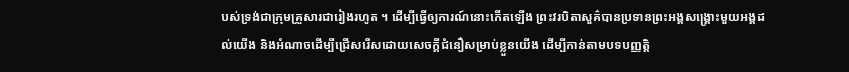បស់ទ្រង់ជាក្រុមគ្រួសារជារៀងរហូត ។ ដើម្បីធ្វើឲ្យការណ៍នោះកើតឡើង ព្រះវរបិតាសួគ៌បានប្រទានព្រះអង្គសង្គ្រោះមួយអង្គដល់យើង និងអំណាចដើម្បីជ្រើសរើសដោយសេចក្ដីជំនឿសម្រាប់ខ្លួនយើង ដើម្បីកាន់តាមបទបញ្ញតិ្ត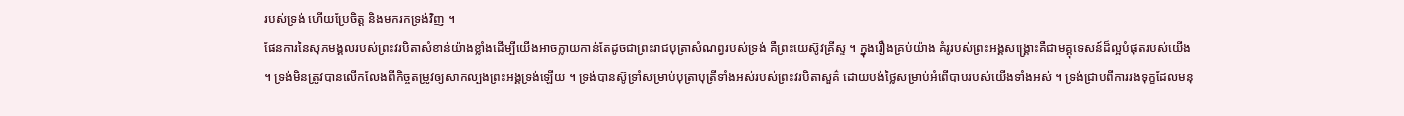របស់ទ្រង់ ហើយប្រែចិត្ត និងមករកទ្រង់វិញ ។
ផែនការនៃសុភមង្គលរបស់ព្រះវរបិតាសំខាន់យ៉ាងខ្លាំងដើម្បីយើងអាចក្លាយកាន់តែដូចជាព្រះរាជបុត្រាសំណព្វរបស់ទ្រង់ គឺព្រះយេស៊ូវគ្រីស្ទ ។ ក្នុងរឿងគ្រប់យ៉ាង គំរូរបស់ព្រះអង្គសង្គ្រោះគឺជាមគ្គុទេសន៍ដ៏ល្អបំផុតរបស់យើង ។ ទ្រង់មិនត្រូវបានលើកលែងពីកិច្ចតម្រូវឲ្យសាកល្បងព្រះអង្គទ្រង់ឡើយ ។ ទ្រង់បានស៊ូទ្រាំសម្រាប់បុត្រាបុត្រីទាំងអស់របស់ព្រះវរបិតាសួគ៌ ដោយបង់ថ្លៃសម្រាប់អំពើបាបរបស់យើងទាំងអស់ ។ ទ្រង់ជ្រាបពីការរងទុក្ខដែលមនុ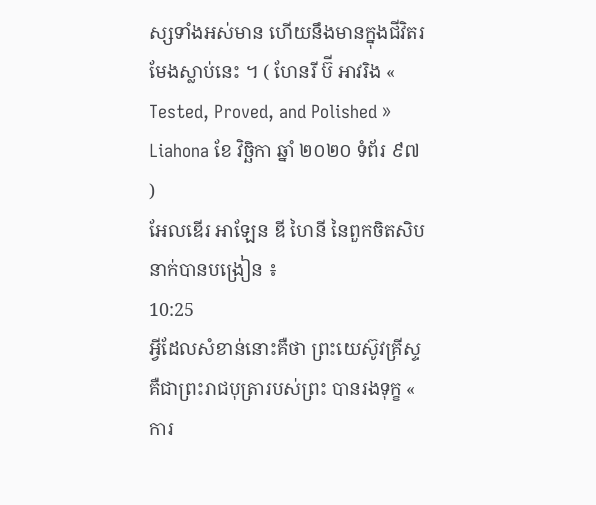ស្សទាំងអស់មាន ហើយនឹងមានក្នុងជីវិតរមែងស្លាប់នេះ ។ ( ហែនរី ប៊ី អាវរិង « Tested, Proved, and Polished » Liahona ខែ វិច្ឆិកា ឆ្នាំ ២០២០ ទំព័រ ៩៧ )
អែលឌើរ អាឡែន ឌី ហៃនី នៃពួកចិតសិបនាក់បានបង្រៀន ៖
10:25
អ្វីដែលសំខាន់នោះគឺថា ព្រះយេស៊ូវគ្រីស្ទគឺជាព្រះរាជបុត្រារបស់ព្រះ បានរងទុក្ខ « ការ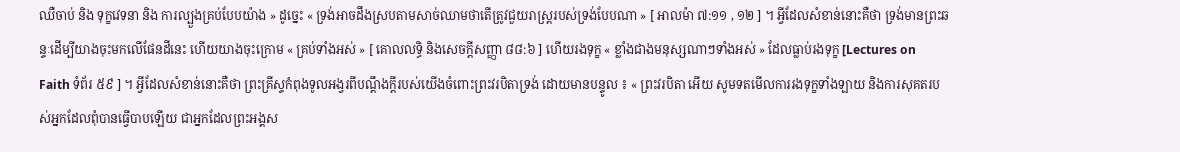ឈឺចាប់ និង ទុក្ខវេទនា និង ការល្បួងគ្រប់បែបយ៉ាង » ដូច្នេះ « ទ្រង់អាចដឹងស្របតាមសាច់ឈាមថាតើត្រូវជួយរាស្ត្ររបស់ទ្រង់បែបណា » [ អាលម៉ា ៧:១១ , ១២ ] ។ អ្វីដែលសំខាន់នោះគឺថា ទ្រង់មានព្រះឆន្ទៈដើម្បីយាងចុះមកលើផែនដីនេះ ហើយយាងចុះក្រោម « គ្រប់ទាំងអស់ » [ គោលលទ្ធិ និងសេចក្តីសញ្ញា ៨៨:៦ ] ហើយរងទុក្ខ « ខ្លាំងជាងមនុស្សណាៗទាំងអស់ » ដែលធ្លាប់រងទុក្ខ [Lectures on Faith ទំព័រ ៥៩ ] ។ អ្វីដែលសំខាន់នោះគឺថា ព្រះគ្រីស្ទកំពុងទូលអង្វរពីបណ្តឹងក្តីរបស់យើងចំពោះព្រះវរបិតាទ្រង់ ដោយមានបន្ទូល ៖ « ព្រះវរបិតា អើយ សូមទតមើលការរងទុក្ខទាំងឡាយ និងការសុគតរបស់អ្នកដែលពុំបានធ្វើបាបឡើយ ជាអ្នកដែលព្រះអង្គស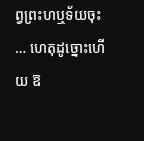ព្វព្រះហឬទ័យចុះ … ហេតុដូច្នោះហើយ ឱ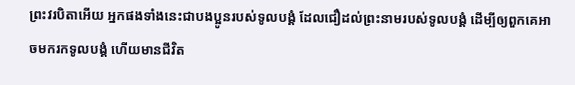ព្រះវរបិតាអើយ អ្នកផងទាំងនេះជាបងប្អូនរបស់ទូលបង្គំ ដែលជឿដល់ព្រះនាមរបស់ទូលបង្គំ ដើម្បីឲ្យពួកគេអាចមករកទូលបង្គំ ហើយមានជីវិត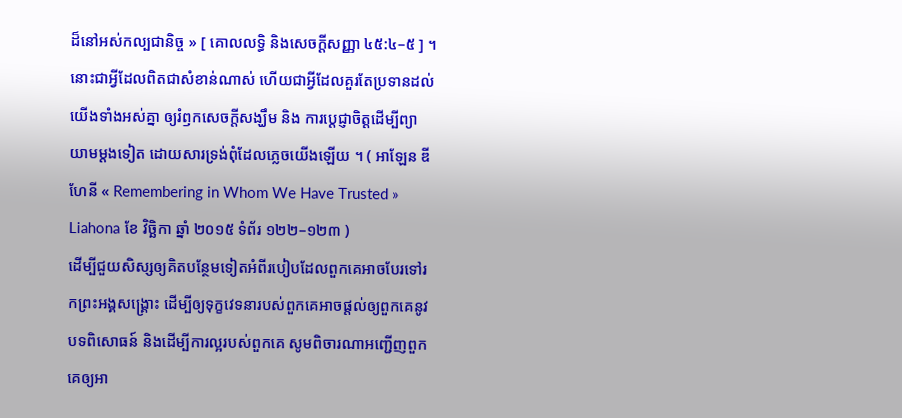ដ៏នៅអស់កល្បជានិច្ច » [ គោលលទ្ធិ និងសេចក្តីសញ្ញា ៤៥:៤–៥ ] ។ នោះជាអ្វីដែលពិតជាសំខាន់ណាស់ ហើយជាអ្វីដែលគួរតែប្រទានដល់យើងទាំងអស់គ្នា ឲ្យរំឭកសេចក្តីសង្ឃឹម និង ការប្តេជ្ញាចិត្តដើម្បីព្យាយាមម្តងទៀត ដោយសារទ្រង់ពុំដែលភ្លេចយើងឡើយ ។ ( អាឡែន ឌី ហែនី « Remembering in Whom We Have Trusted » Liahona ខែ វិច្ឆិកា ឆ្នាំ ២០១៥ ទំព័រ ១២២–១២៣ )
ដើម្បីជួយសិស្សឲ្យគិតបន្ថែមទៀតអំពីរបៀបដែលពួកគេអាចបែរទៅរកព្រះអង្គសង្គ្រោះ ដើម្បីឲ្យទុក្ខវេទនារបស់ពួកគេអាចផ្តល់ឲ្យពួកគេនូវបទពិសោធន៍ និងដើម្បីការល្អរបស់ពួកគេ សូមពិចារណាអញ្ជើញពួកគេឲ្យអា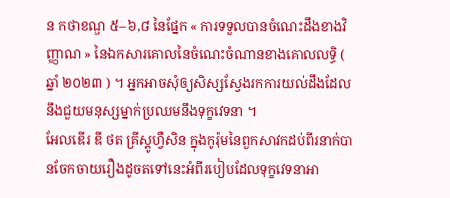ន កថាខណ្ឌ ៥–៦,៨ នៃផ្នែក « ការទទួលបានចំណេះដឹងខាងវិញ្ញាណ » នៃឯកសារគោលនៃចំណេះចំណានខាងគោលលទ្ធិ ( ឆ្នាំ ២០២៣ ) ។ អ្នកអាចសុំឲ្យសិស្សស្វែងរកការយល់ដឹងដែលនឹងជួយមនុស្សម្នាក់ប្រឈមនឹងទុក្ខវេទនា ។
អែលឌើរ ឌី ថត គ្រីស្តូហ្វឺសិន ក្នុងកូរ៉ុមនៃពួកសាវកដប់ពីរនាក់បានចែកចាយរឿងដូចតទៅនេះអំពីរបៀបដែលទុក្ខវេទនាអា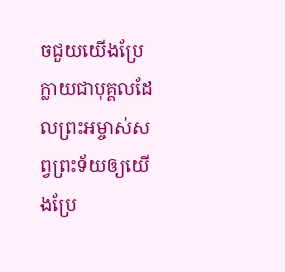ចជួយយើងប្រែក្លាយជាបុគ្គលដែលព្រះអម្ចាស់សព្វព្រះទ័យឲ្យយើងប្រែ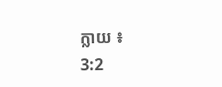ក្លាយ ៖
3:2